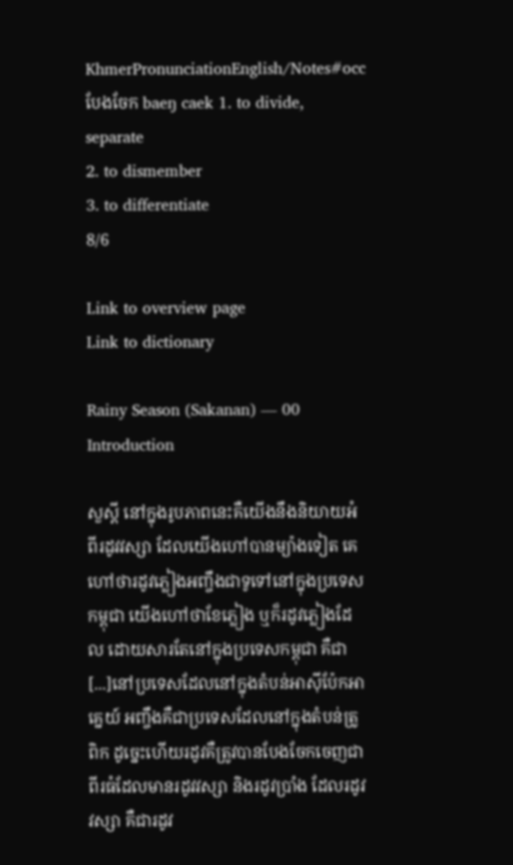KhmerPronunciationEnglish/Notes#occ
បែងចែក baeŋ caek 1. to divide, separate
2. to dismember
3. to differentiate
8/6

Link to overview page
Link to dictionary

Rainy Season (Sakanan) — 00 Introduction

សួស្ដី នៅក្នុងរូបភាពនេះគឺយើងនឹងនិយាយអំពីរដូវវស្សា ដែលយើងហៅបានម្យ៉ាងទៀត គេហៅថារដូវភ្លៀងអញ្ចឹងជាទូទៅនៅក្នុងប្រទេសកម្ពុជា យើងហៅថាខែភ្លៀង ឬក៏រដូវភ្លៀងដែល ដោយសារតែនៅក្នុងប្រទេសកម្ពុជា គឺជា[...]នៅប្រទេសដែលនៅក្នុងតំបន់អាស៊ីប៉ែកអាគ្នេយ៍ អញ្ចឹងគឺជាប្រទេសដែលនៅក្នុងតំបន់ត្រូពិក ដូច្នេះហើយរដូវគឺត្រូវបានបែងចែកចេញជាពីរធំដែលមានរដូវវស្សា និងរដូវប្រាំង ដែលរដូវវស្សា គឺជារដូវ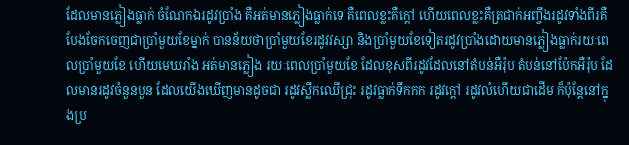ដែលមានភ្លៀងធ្លាក់ ចំណែកឯរដូវប្រាំង គឺអត់មានភ្លៀងធ្លាក់ទេ គឺពេលខ្លះគឺក្ដៅ ហើយពេលខ្លះគឺត្រជាក់អញ្ចឹងរដូវទាំងពីរគឺបែងចែកចេញជាប្រាំមួយខែម្នាក់ បានន័យថាប្រាំមួយខែរដូវវស្សា និងប្រាំមួយខែទៀតរដូវប្រាំងដោយមានភ្លៀងធ្លាក់រយៈពេលប្រាំមួយខែ ហើយមេឃរាំង អត់មានភ្លៀង រយៈពេលប្រាំមួយខែ ដែលខុសពីរដូវដែលនៅតំបន់អឺរ៉ុប តំបន់នៅប៉ែកអឺរ៉ុប ដែលមានរដូវចំនួនបួន ដែលយើងឃើញមានដូចជា រដូវស្លឹកឈើជ្រុះ រដូវធ្លាក់ទឹកកក រដូវក្ដៅ រដូវលំហើយជាដើម ក៏ប៉ុន្តែនៅក្នុងប្រ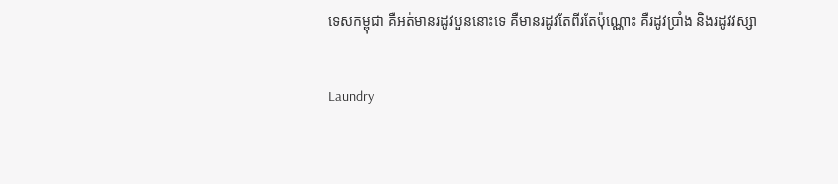ទេសកម្ពុជា គឺអត់មានរដូវបួននោះទេ គឺមានរដូវតែពីរតែប៉ុណ្ណោះ គឺរដូវប្រាំង និងរដូវវស្សា

Laundry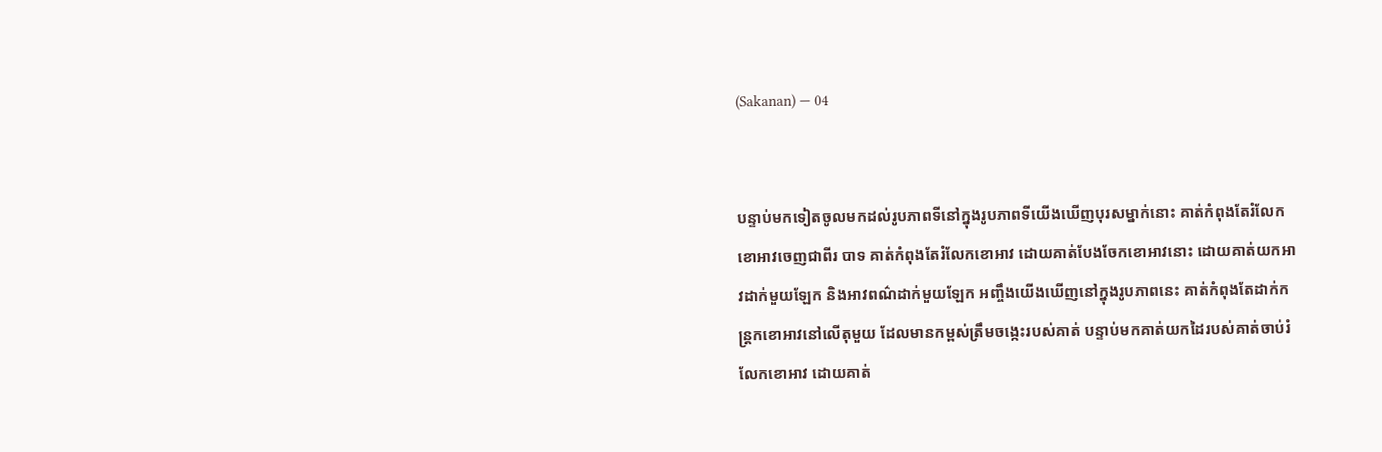(Sakanan) — 04


បន្ទាប់មកទៀតចូលមកដល់រូបភាពទីនៅក្នុងរូបភាពទីយើងឃើញបុរសម្នាក់នោះ គាត់កំពុងតែរំលែកខោអាវចេញជាពីរ បាទ គាត់កំពុងតែរំលែកខោអាវ ដោយគាត់បែងចែកខោអាវនោះ ដោយគាត់យកអាវដាក់មួយឡែក និងអាវពណ៌ដាក់មួយឡែក អញ្ចឹងយើងឃើញនៅក្នុងរូបភាពនេះ គាត់កំពុងតែដាក់កន្ត្រកខោអាវនៅលើតុមួយ ដែលមានកម្ពស់ត្រឹមចង្កេះរបស់គាត់ បន្ទាប់មកគាត់យកដៃរបស់គាត់ចាប់រំលែកខោអាវ ដោយគាត់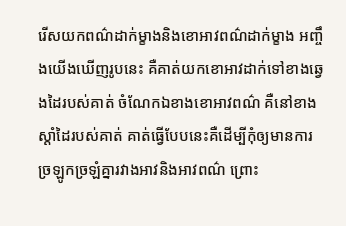រើសយកពណ៌ដាក់ម្ខាងនិងខោអាវពណ៌ដាក់ម្ខាង អញ្ចឹងយើងឃើញរូបនេះ គឺគាត់យកខោអាវដាក់ទៅខាងឆ្វេងដៃរបស់គាត់ ចំណែកឯខាងខោអាវពណ៌ គឺនៅខាងស្ដាំដៃរបស់គាត់ គាត់ធ្វើបែបនេះគឺដើម្បីកុំឲ្យមានការច្រឡូកច្រឡំគ្នារវាងអាវនិងអាវពណ៌ ព្រោះ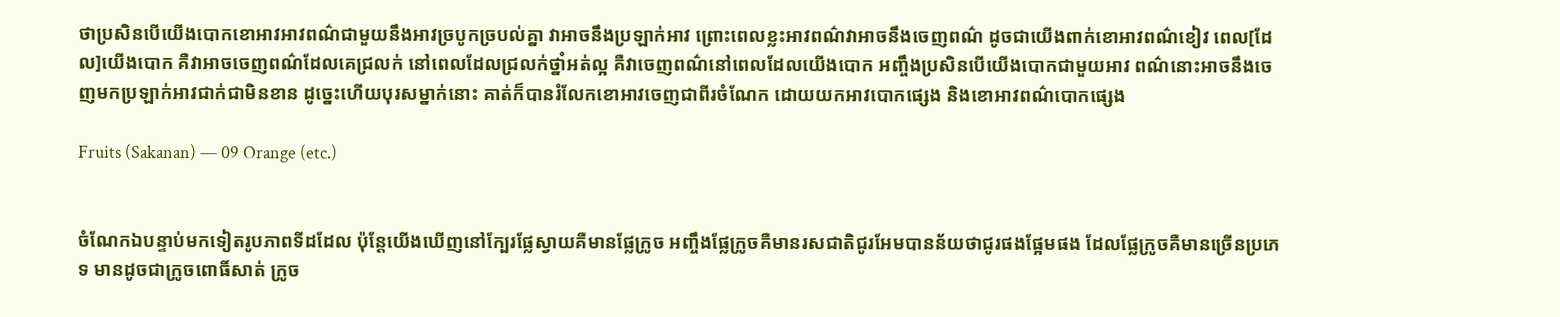ថាប្រសិនបើយើងបោកខោអាវអាវពណ៌ជាមួយនឹងអាវច្របូកច្របល់គ្នា វាអាចនឹងប្រឡាក់អាវ ព្រោះពេលខ្លះអាវពណ៌វាអាចនឹងចេញពណ៌ ដូចជាយើងពាក់ខោអាវពណ៌ខៀវ ពេល[ដែល]យើងបោក គឺវាអាចចេញពណ៌ដែលគេជ្រលក់ នៅពេលដែលជ្រលក់ថ្នាំអត់ល្អ គឺវាចេញពណ៌នៅពេលដែលយើងបោក អញ្ចឹងប្រសិនបើយើងបោកជាមួយអាវ ពណ៌នោះអាចនឹងចេញមកប្រឡាក់អាវជាក់ជាមិនខាន ដូច្នេះហើយបុរសម្នាក់នោះ គាត់ក៏បានរំលែកខោអាវចេញជាពីរចំណែក ដោយយកអាវបោកផ្សេង និងខោអាវពណ៌បោកផ្សេង

Fruits (Sakanan) — 09 Orange (etc.)


ចំណែកឯបន្ទាប់មកទៀតរូបភាពទីដដែល ប៉ុន្តែយើងឃើញនៅក្បែរផ្លែស្វាយគឺមានផ្លែក្រូច អញ្ចឹងផ្លែក្រូចគឺមានរសជាតិជូរអែមបានន័យថាជូរផងផ្អែមផង ដែលផ្លែក្រូចគឺមានច្រើនប្រភេទ មានដូចជាក្រូចពោធិ៍សាត់ ក្រូច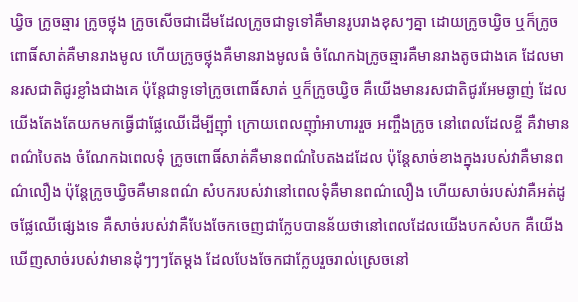ឃ្វិច ក្រូចឆ្មារ ក្រូចថ្លុង ក្រូចសើចជាដើមដែលក្រូចជាទូទៅគឺមានរូបរាងខុសៗគ្នា ដោយក្រូចឃ្វិច ឬក៏ក្រូចពោធិ៍សាត់គឺមានរាងមូល ហើយក្រូចថ្លុងគឺមានរាងមូលធំ ចំណែកឯក្រូចឆ្មារគឺមានរាងតូចជាងគេ ដែលមានរសជាតិជូរខ្លាំងជាងគេ ប៉ុន្តែជាទូទៅក្រូចពោធិ៍សាត់ ឬក៏ក្រូចឃ្វិច គឺយើងមានរសជាតិជូរអែមឆ្ងាញ់ ដែលយើងតែងតែយកមកធ្វើជាផ្លែឈើដើម្បីញ៉ាំ ក្រោយពេលញ៉ាំអាហាររួច អញ្ចឹងក្រូច នៅពេលដែលខ្ចី គឺវាមានពណ៌បៃតង ចំណែកឯពេលទុំ ក្រូចពោធិ៍សាត់គឺមានពណ៌បៃតងដដែល ប៉ុន្តែសាច់ខាងក្នុងរបស់វាគឺមានពណ៌លឿង ប៉ុន្តែក្រូចឃ្វិចគឺមានពណ៌ សំបករបស់វានៅពេលទុំគឺមានពណ៌លឿង ហើយសាច់របស់វាគឺអត់ដូចផ្លែឈើផ្សេងទេ គឺសាច់របស់វាគឺបែងចែកចេញជាក្លែបបានន័យថានៅពេលដែលយើងបកសំបក គឺយើងឃើញសាច់របស់វាមានដុំៗៗៗតែម្ដង ដែលបែងចែកជាក្លែបរួចរាល់ស្រេចនៅ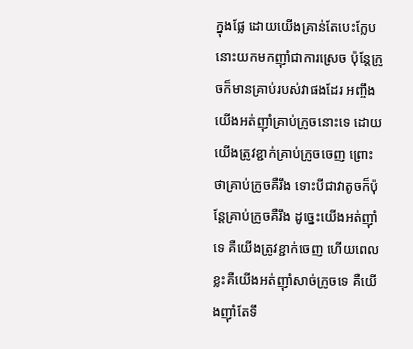ក្នុងផ្លែ ដោយយើងគ្រាន់តែបេះក្លែបនោះយកមកញ៉ាំជាការស្រេច ប៉ុន្តែក្រូចក៏មានគ្រាប់របស់វាផងដែរ អញ្ចឹងយើងអត់ញ៉ាំគ្រាប់ក្រូចនោះទេ ដោយយើងត្រូវខ្ជាក់គ្រាប់ក្រូចចេញ ព្រោះថាគ្រាប់ក្រូចគឺរឹង ទោះបីជាវាតូចក៏ប៉ុន្តែគ្រាប់ក្រូចគឺរឹង ដូច្នេះយើងអត់ញ៉ាំទេ គឺយើងត្រូវខ្ជាក់ចេញ ហើយពេលខ្លះគឺយើងអត់ញ៉ាំសាច់ក្រូចទេ គឺយើងញ៉ាំតែទឹ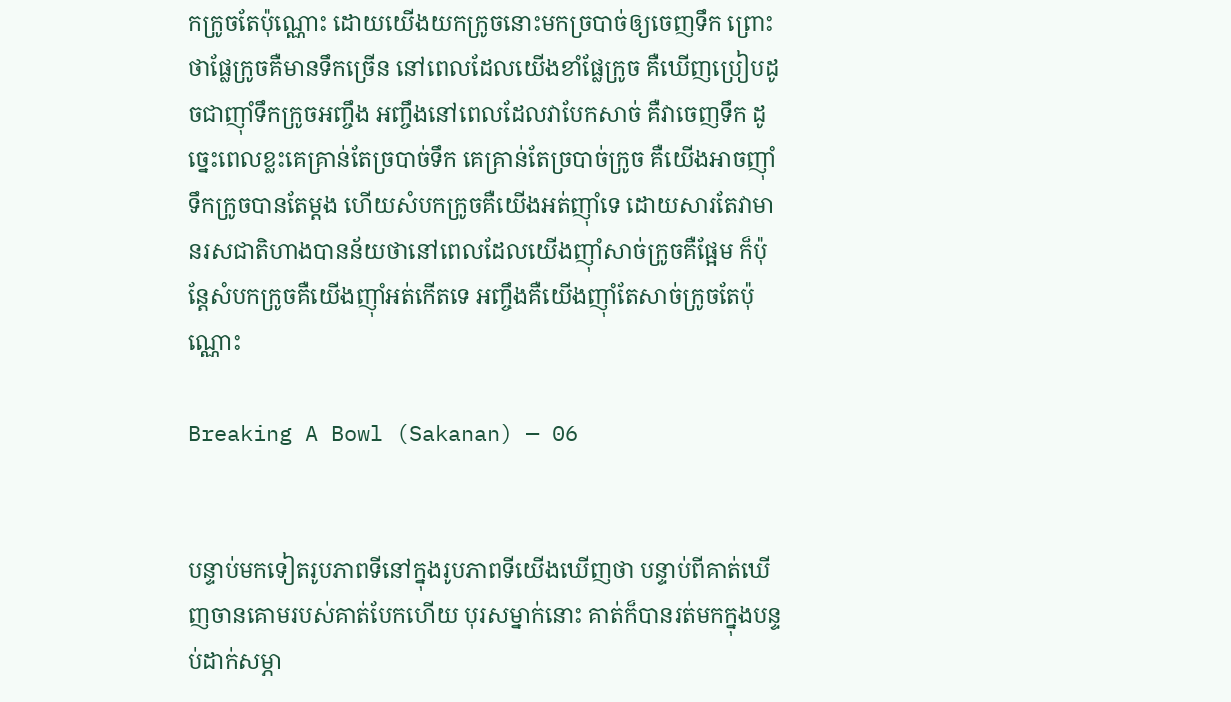កក្រូចតែប៉ុណ្ណោះ ដោយយើងយកក្រូចនោះមកច្របាច់ឲ្យចេញទឹក ព្រោះថាផ្លែក្រូចគឺមានទឹកច្រើន នៅពេលដែលយើងខាំផ្លែក្រូច គឺឃើញប្រៀបដូចជាញ៉ាំទឹកក្រូចអញ្ចឹង អញ្ចឹងនៅពេលដែលវាបែកសាច់ គឺវាចេញទឹក ដូច្នេះពេលខ្លះគេគ្រាន់តែច្របាច់ទឹក គេគ្រាន់តែច្របាច់ក្រូច គឺយើងអាចញ៉ាំទឹកក្រូចបានតែម្ដង ហើយសំបកក្រូចគឺយើងអត់ញ៉ាំទេ ដោយសារតែវាមានរសជាតិហាងបានន័យថានៅពេលដែលយើងញ៉ាំសាច់ក្រូចគឺផ្អែម ក៏ប៉ុន្តែសំបកក្រូចគឺយើងញ៉ាំអត់កើតទេ អញ្ចឹងគឺយើងញ៉ាំតែសាច់ក្រូចតែប៉ុណ្ណោះ

Breaking A Bowl (Sakanan) — 06


បន្ទាប់មកទៀតរូបភាពទីនៅក្នុងរូបភាពទីយើងឃើញថា បន្ទាប់ពីគាត់ឃើញចានគោមរបស់គាត់បែកហើយ បុរសម្នាក់នោះ គាត់ក៏បានរត់មកក្នុងបន្ទប់ដាក់សម្ភា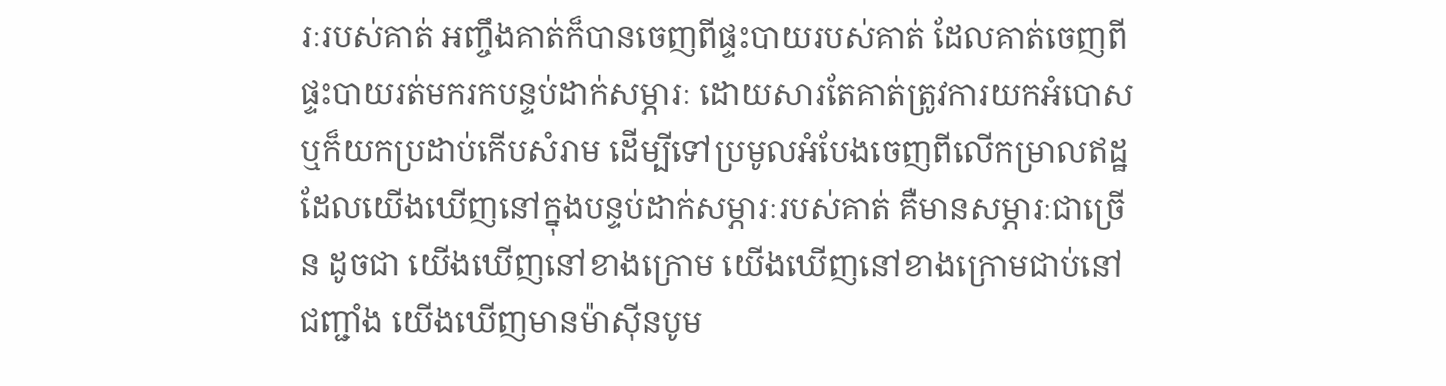រៈរបស់គាត់ អញ្ចឹងគាត់ក៏បានចេញពីផ្ទះបាយរបស់គាត់ ដែលគាត់ចេញពីផ្ទះបាយរត់មករកបន្ទប់ដាក់សម្ភារៈ ដោយសារតែគាត់ត្រូវការយកអំបោស ឬក៏យកប្រដាប់កើបសំរាម ដើម្បីទៅប្រមូលអំបែងចេញពីលើកម្រាលឥដ្ឋ ដែលយើងឃើញនៅក្នុងបន្ទប់ដាក់សម្ភារៈរបស់គាត់ គឺមានសម្ភារៈជាច្រើន ដូចជា យើងឃើញនៅខាងក្រោម យើងឃើញនៅខាងក្រោមជាប់នៅជញ្ជាំង យើងឃើញមានម៉ាស៊ីនបូម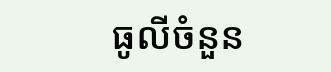ធូលីចំនួន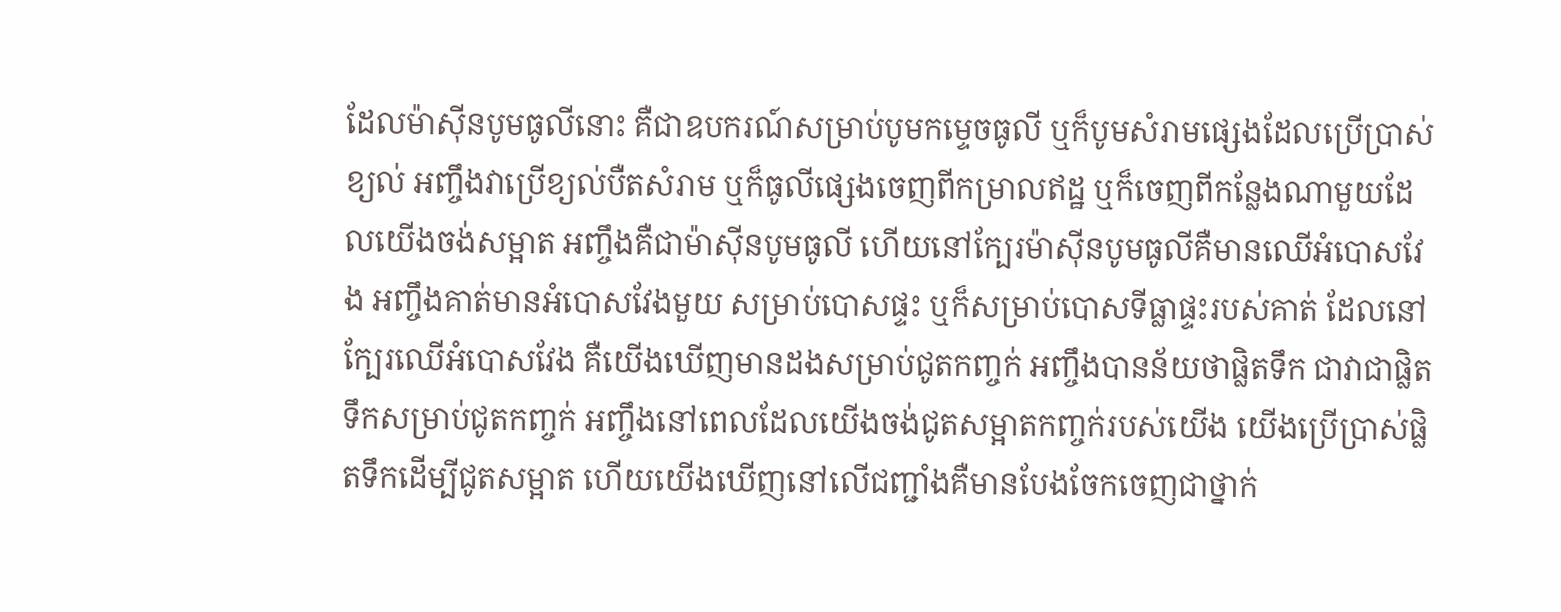ដែលម៉ាស៊ីនបូមធូលីនោះ គឺជាឧបករណ៍សម្រាប់បូមកម្ទេចធូលី ឬក៏បូមសំរាមផ្សេងដែលប្រើប្រាស់ខ្យល់ អញ្ចឹងវាប្រើខ្យល់បឺតសំរាម ឬក៏ធូលីផ្សេងចេញពីកម្រាលឥដ្ឋ ឬក៏ចេញពីកន្លែងណាមួយដែលយើងចង់សម្អាត អញ្ចឹងគឺជាម៉ាស៊ីនបូមធូលី ហើយនៅក្បែរម៉ាស៊ីនបូមធូលីគឺមានឈើអំបោសវែង អញ្ចឹងគាត់មានអំបោសវែងមួយ សម្រាប់បោសផ្ទះ ឬក៏សម្រាប់បោសទីធ្លាផ្ទះរបស់គាត់ ដែលនៅក្បែរឈើអំបោសវែង គឺយើងឃើញមានដងសម្រាប់ជូតកញ្ចក់ អញ្ចឹងបានន័យថាផ្លិតទឹក ជាវាជាផ្លិតទឹកសម្រាប់ជូតកញ្ចក់ អញ្ចឹងនៅពេលដែលយើងចង់ជូតសម្អាតកញ្ចក់របស់យើង យើងប្រើប្រាស់ផ្លិតទឹកដើម្បីជូតសម្អាត ហើយយើងឃើញនៅលើជញ្ជាំងគឺមានបែងចែកចេញជាថ្នាក់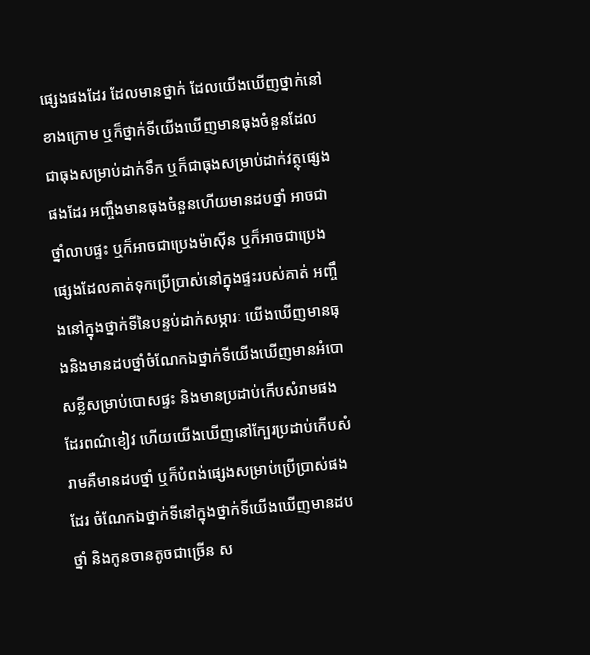ផ្សេងផងដែរ ដែលមានថ្នាក់ ដែលយើងឃើញថ្នាក់នៅខាងក្រោម ឬក៏ថ្នាក់ទីយើងឃើញមានធុងចំនួនដែលជាធុងសម្រាប់ដាក់ទឹក ឬក៏ជាធុងសម្រាប់ដាក់វត្ថុផ្សេងផងដែរ អញ្ចឹងមានធុងចំនួនហើយមានដបថ្នាំ អាចជាថ្នាំលាបផ្ទះ ឬក៏អាចជាប្រេងម៉ាស៊ីន ឬក៏អាចជាប្រេងផ្សេងដែលគាត់ទុកប្រើប្រាស់នៅក្នុងផ្ទះរបស់គាត់ អញ្ចឹងនៅក្នុងថ្នាក់ទីនៃបន្ទប់ដាក់សម្ភារៈ យើងឃើញមានធុងនិងមានដបថ្នាំចំណែកឯថ្នាក់ទីយើងឃើញមានអំបោសខ្លីសម្រាប់បោសផ្ទះ និងមានប្រដាប់កើបសំរាមផងដែរពណ៌ខៀវ ហើយយើងឃើញនៅក្បែរប្រដាប់កើបសំរាមគឺមានដបថ្នាំ ឬក៏បំពង់ផ្សេងសម្រាប់ប្រើប្រាស់ផងដែរ ចំណែកឯថ្នាក់ទីនៅក្នុងថ្នាក់ទីយើងឃើញមានដបថ្នាំ និងកូនចានតូចជាច្រើន ស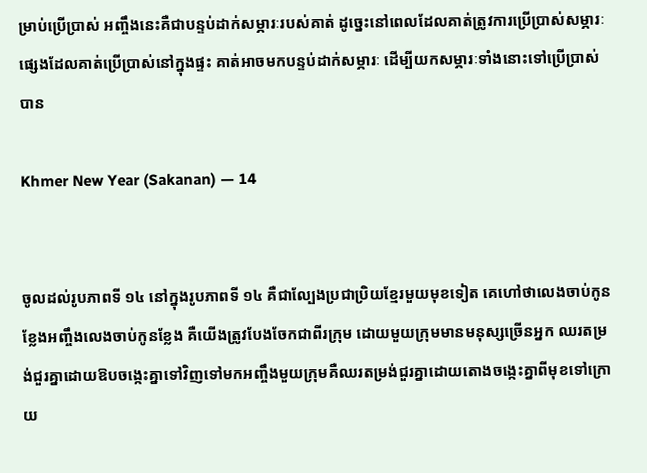ម្រាប់ប្រើប្រាស់ អញ្ចឹងនេះគឺជាបន្ទប់ដាក់សម្ភារៈរបស់គាត់ ដូច្នេះនៅពេលដែលគាត់ត្រូវការប្រើប្រាស់សម្ភារៈផ្សេងដែលគាត់ប្រើប្រាស់នៅក្នុងផ្ទះ គាត់អាចមកបន្ទប់ដាក់សម្ភារៈ ដើម្បីយកសម្ភារៈទាំងនោះទៅប្រើប្រាស់បាន

Khmer New Year (Sakanan) — 14


ចូលដល់រូបភាពទី ១៤ នៅក្នុងរូបភាពទី ១៤ គឺជាល្បែងប្រជាប្រិយខ្មែរមួយមុខទៀត គេហៅថាលេងចាប់កូនខ្លែងអញ្ចឹងលេងចាប់កូនខ្លែង គឺយើងត្រូវបែងចែកជាពីរក្រុម ដោយមួយក្រុមមានមនុស្សច្រើនអ្នក ឈរតម្រង់ជួរគ្នាដោយឱបចង្កេះគ្នាទៅវិញទៅមកអញ្ចឹងមួយក្រុមគឺឈរតម្រង់ជួរគ្នាដោយតោងចង្កេះគ្នាពីមុខទៅក្រោយ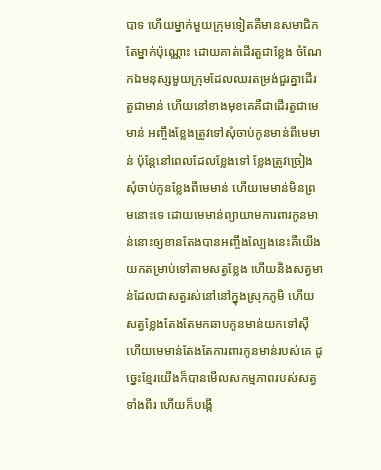បាទ ហើយម្នាក់មួយក្រុមទៀតគឺមានសមាជិកតែម្នាក់ប៉ុណ្ណោះ ដោយគាត់ដើរតួជាខ្លែង ចំណែកឯមនុស្សមួយក្រុមដែលឈរតម្រង់ជួរគ្នាដើរតួជាមាន់ ហើយនៅខាងមុខគេគឺជាដើរតួជាមេមាន់ អញ្ចឹងខ្លែងត្រូវទៅសុំចាប់កូនមាន់ពីមេមាន់ ប៉ុន្តែនៅពេលដែលខ្លែងទៅ ខ្លែងត្រូវច្រៀងសុំចាប់កូនខ្លែងពីមេមាន់ ហើយមេមាន់មិនព្រមនោះទេ ដោយមេមាន់ព្យាយាមការពារកូនមាន់នោះឲ្យខានតែងបានអញ្ចឹងល្បែងនេះគឺយើងយកតម្រាប់ទៅតាមសត្វខ្លែង ហើយនិងសត្វមាន់ដែលជាសត្វរស់នៅនៅក្នុងស្រុកភូមិ ហើយសត្វខ្លែងតែងតែមកឆាបកូនមាន់យកទៅស៊ី ហើយមេមាន់តែងតែការពារកូនមាន់របស់គេ ដូច្នេះខ្មែរយើងក៏បានមើលសកម្មភាពរបស់សត្វទាំងពីរ ហើយក៏បង្កើ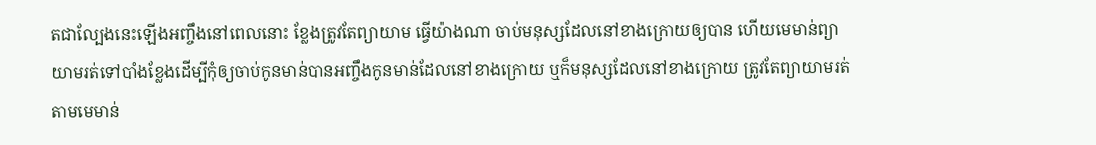តជាល្បែងនេះឡើងអញ្ចឹងនៅពេលនោះ ខ្លែងត្រូវតែព្យាយាម ធ្វើយ៉ាងណា ចាប់មនុស្សដែលនៅខាងក្រោយឲ្យបាន ហើយមេមាន់ព្យាយាមរត់ទៅបាំងខ្លែងដើម្បីកុំឲ្យចាប់កូនមាន់បានអញ្ចឹងកូនមាន់ដែលនៅខាងក្រោយ ឬក៏មនុស្សដែលនៅខាងក្រោយ ត្រូវតែព្យាយាមរត់តាមមេមាន់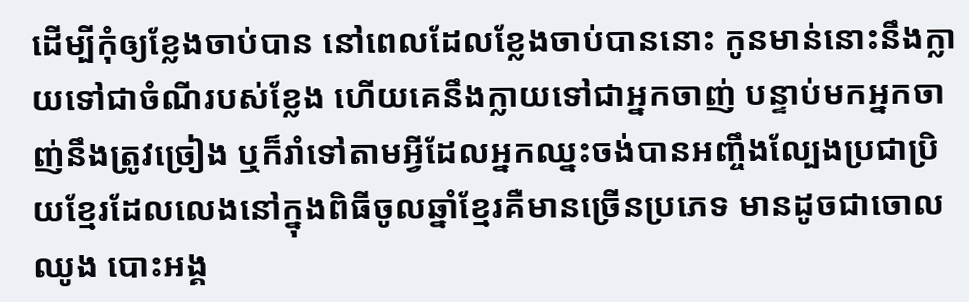ដើម្បីកុំឲ្យខ្លែងចាប់បាន នៅពេលដែលខ្លែងចាប់បាននោះ កូនមាន់នោះនឹងក្លាយទៅជាចំណីរបស់ខ្លែង ហើយគេនឹងក្លាយទៅជាអ្នកចាញ់ បន្ទាប់មកអ្នកចាញ់នឹងត្រូវច្រៀង ឬក៏រាំទៅតាមអ្វីដែលអ្នកឈ្នះចង់បានអញ្ចឹងល្បែងប្រជាប្រិយខ្មែរដែលលេងនៅក្នុងពិធីចូលឆ្នាំខ្មែរគឺមានច្រើនប្រភេទ មានដូចជាចោលឈូង បោះអង្គ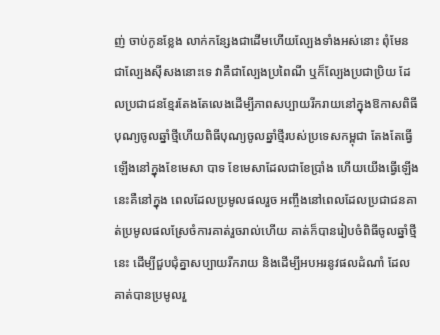ញ់ ចាប់កូនខ្លែង លាក់កន្សែងជាដើមហើយល្បែងទាំងអស់នោះ ពុំមែនជាល្បែងស៊ីសងនោះទេ វាគឺជាល្បែងប្រពៃណី ឬក៏ល្បែងប្រជាប្រិយ ដែលប្រជាជនខ្មែរតែងតែលេងដើម្បីភាពសប្បាយរីករាយនៅក្នុងឱកាសពិធីបុណ្យចូលឆ្នាំថ្មីហើយពិធីបុណ្យចូលឆ្នាំថ្មីរបស់ប្រទេសកម្ពុជា តែងតែធ្វើឡើងនៅក្នុងខែមេសា បាទ ខែមេសាដែលជាខែប្រាំង ហើយយើងធ្វើឡើងនេះគឺនៅក្នុង ពេលដែលប្រមូលផលរួច អញ្ចឹងនៅពេលដែលប្រជាជនគាត់ប្រមូលផលស្រែចំការគាត់រួចរាល់ហើយ គាត់ក៏បានរៀបចំពិធីចូលឆ្នាំថ្មីនេះ ដើម្បីជួបជុំគ្នាសប្បាយរីករាយ និងដើម្បីអបអរនូវផលដំណាំ ដែលគាត់បានប្រមូលរួ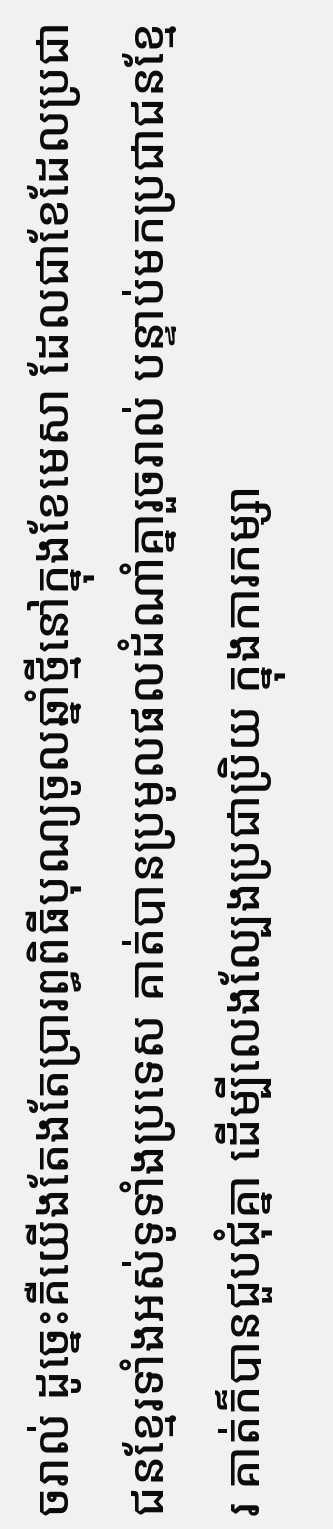ចរាល់ ដូច្នេះគឺយើងតែងតែប្រារព្ធពិធីបុណ្យចូលឆ្នាំថ្មីនៅក្នុងខែមេសា ដែលជាខែដែលប្រជាជនខ្មែរទាំងអស់ទូទាំងប្រទេស គាត់បានប្រមូលផលដំណាំគ្នារួចរាល់ បន្ទាប់មកប្រជាជនខ្មែរ គាត់ក៏បានជួបជុំគ្នា ដើម្បីលេងល្បែងប្រជាប្រិយ ក្នុងការកម្សា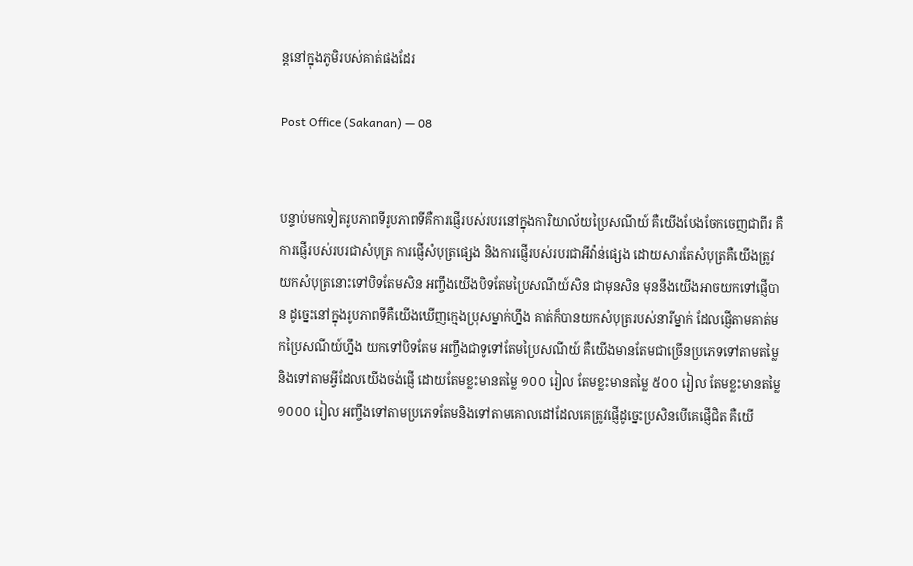ន្តនៅក្នុងភូមិរបស់គាត់ផងដែរ

Post Office (Sakanan) — 08


បន្ទាប់មកទៀតរូបភាពទីរូបភាពទីគឺការផ្ញើរបស់របរនៅក្នុងការិយាល័យប្រៃសណីយ៍ គឺយើងបែងចែកចេញជាពីរ គឺការផ្ញើរបស់របរជាសំបុត្រ ការផ្ញើសំបុត្រផ្សេង និងការផ្ញើរបស់របរជាអីវ៉ាន់ផ្សេង ដោយសារតែសំបុត្រគឺយើងត្រូវយកសំបុត្រនោះទៅបិទតែមសិន អញ្ចឹងយើងបិទតែមប្រៃសណីយ៍សិន ជាមុនសិន មុននឹងយើងអាចយកទៅផ្ញើបាន ដូច្នេះនៅក្នុងរូបភាពទីគឺយើងឃើញក្មេងប្រុសម្នាក់ហ្នឹង គាត់ក៏បានយកសំបុត្ររបស់នារីម្នាក់ ដែលផ្ញើតាមគាត់មកប្រៃសណីយ៍ហ្នឹង យកទៅបិទតែម អញ្ចឹងជាទូទៅតែមប្រៃសណីយ៍ គឺយើងមានតែមជាច្រើនប្រភេទទៅតាមតម្លៃ និងទៅតាមអ្វីដែលយើងចង់ផ្ញើ ដោយតែមខ្លះមានតម្លៃ ១០០ រៀល តែមខ្លះមានតម្លៃ ៥០០ រៀល តែមខ្លះមានតម្លៃ ១០០០ រៀល អញ្ចឹងទៅតាមប្រភេទតែមនិងទៅតាមគោលដៅដែលគេត្រូវផ្ញើដូច្នេះប្រសិនបើគេផ្ញើជិត គឺយើ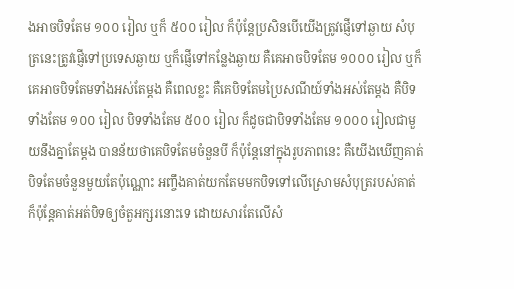ងអាចបិទតែម ១០០ រៀល ឬក៏ ៥០០ រៀល ក៏ប៉ុន្តែប្រសិនបើយើងត្រូវផ្ញើទៅឆ្ងាយ សំបុត្រនេះត្រូវផ្ញើទៅប្រទេសឆ្ងាយ ឬក៏ផ្ញើទៅកន្លែងឆ្ងាយ គឺគេអាចបិទតែម ១០០០ រៀល ឬក៏គេអាចបិទតែមទាំងអស់តែម្ដង គឺពេលខ្លះ គឺគេបិទតែមប្រៃសណីយ៍ទាំងអស់តែម្ដង គឺបិទទាំងតែម ១០០ រៀល បិទទាំងតែម ៥០០ រៀល ក៏ដូចជាបិទទាំងតែម ១០០០ រៀលជាមួយនឹងគ្នាតែម្ដង បានន័យថាគេបិទតែមចំនួនបី ក៏ប៉ុន្តែនៅក្នុងរូបភាពនេះ គឺយើងឃើញគាត់បិទតែមចំនួនមួយតែប៉ុណ្ណោះ អញ្ចឹងគាត់យកតែមមកបិទទៅលើស្រោមសំបុត្ររបស់គាត់ ក៏ប៉ុន្តែគាត់អត់បិទឲ្យចំតួអក្សរនោះទេ ដោយសារតែលើសំ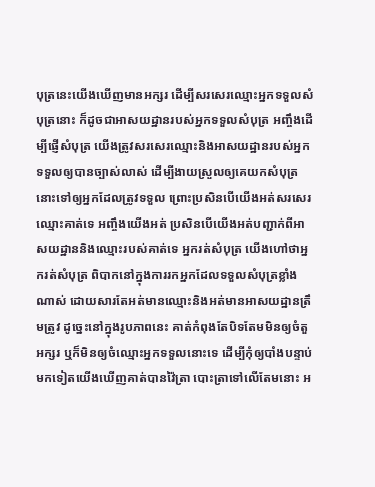បុត្រនេះយើងឃើញមានអក្សរ ដើម្បីសរសេរឈ្មោះអ្នកទទួលសំបុត្រនោះ ក៏ដូចជាអាសយដ្ឋានរបស់អ្នកទទួលសំបុត្រ អញ្ចឹងដើម្បីផ្ញើសំបុត្រ យើងត្រូវសរសេរឈ្មោះនិងអាសយដ្ឋានរបស់អ្នកទទួលឲ្យបានច្បាស់លាស់ ដើម្បីងាយស្រួលឲ្យគេយកសំបុត្រនោះទៅឲ្យអ្នកដែលត្រូវទទួល ព្រោះប្រសិនបើយើងអត់សរសេរឈ្មោះគាត់ទេ អញ្ចឹងយើងអត់ ប្រសិនបើយើងអត់បញ្ជាក់ពីអាសយដ្ឋាននិងឈ្មោះរបស់គាត់ទេ អ្នករត់សំបុត្រ យើងហៅថាអ្នករត់សំបុត្រ ពិបាកនៅក្នុងការរកអ្នកដែលទទួលសំបុត្រខ្លាំងណាស់ ដោយសារតែអត់មានឈ្មោះនិងអត់មានអាសយដ្ឋានត្រឹមត្រូវ ដូច្នេះនៅក្នុងរូបភាពនេះ គាត់កំពុងតែបិទតែមមិនឲ្យចំតួអក្សរ ឬក៏មិនឲ្យចំឈ្មោះអ្នកទទួលនោះទេ ដើម្បីកុំឲ្យបាំងបន្ទាប់មកទៀតយើងឃើញគាត់បានវ៉ៃត្រា បោះត្រាទៅលើតែមនោះ អ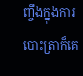ញ្ចឹងក្នុងការបោះត្រាក៏គេ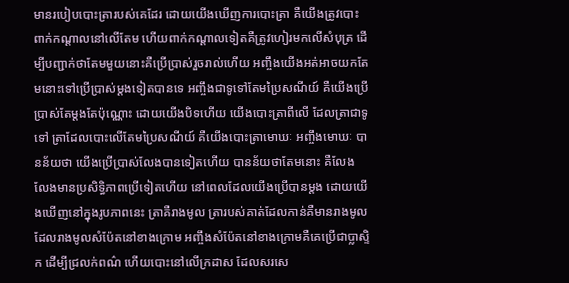មានរបៀបបោះត្រារបស់គេដែរ ដោយយើងឃើញការបោះត្រា គឺយើងត្រូវបោះពាក់កណ្ដាលនៅលើតែម ហើយពាក់កណ្ដាលទៀតគឺត្រូវហៀរមកលើសំបុត្រ ដើម្បីបញ្ជាក់ថាតែមមួយនោះគឺប្រើប្រាស់រួចរាល់ហើយ អញ្ចឹងយើងអត់អាចយកតែមនោះទៅប្រើប្រាស់ម្ដងទៀតបានទេ អញ្ចឹងជាទូទៅតែមប្រៃសណីយ៍ គឺយើងប្រើប្រាស់តែម្ដងតែប៉ុណ្ណោះ ដោយយើងបិទហើយ យើងបោះត្រាពីលើ ដែលត្រាជាទូទៅ ត្រាដែលបោះលើតែមប្រៃសណីយ៍ គឺយើងបោះត្រាមោឃៈ អញ្ចឹងមោឃៈ បានន័យថា យើងប្រើប្រាស់លែងបានទៀតហើយ បានន័យថាតែមនោះ គឺលែង លែងមានប្រសិទ្ធិភាពប្រើទៀតហើយ នៅពេលដែលយើងប្រើបានម្ដង ដោយយើងឃើញនៅក្នុងរូបភាពនេះ ត្រាគឺរាងមូល ត្រារបស់គាត់ដែលកាន់គឺមានរាងមូល ដែលរាងមូលសំប៉ែតនៅខាងក្រោម អញ្ចឹងសំប៉ែតនៅខាងក្រោមគឺគេប្រើជាប្លាស្ទិក ដើម្បីជ្រលក់ពណ៌ ហើយបោះនៅលើក្រដាស ដែលសរសេ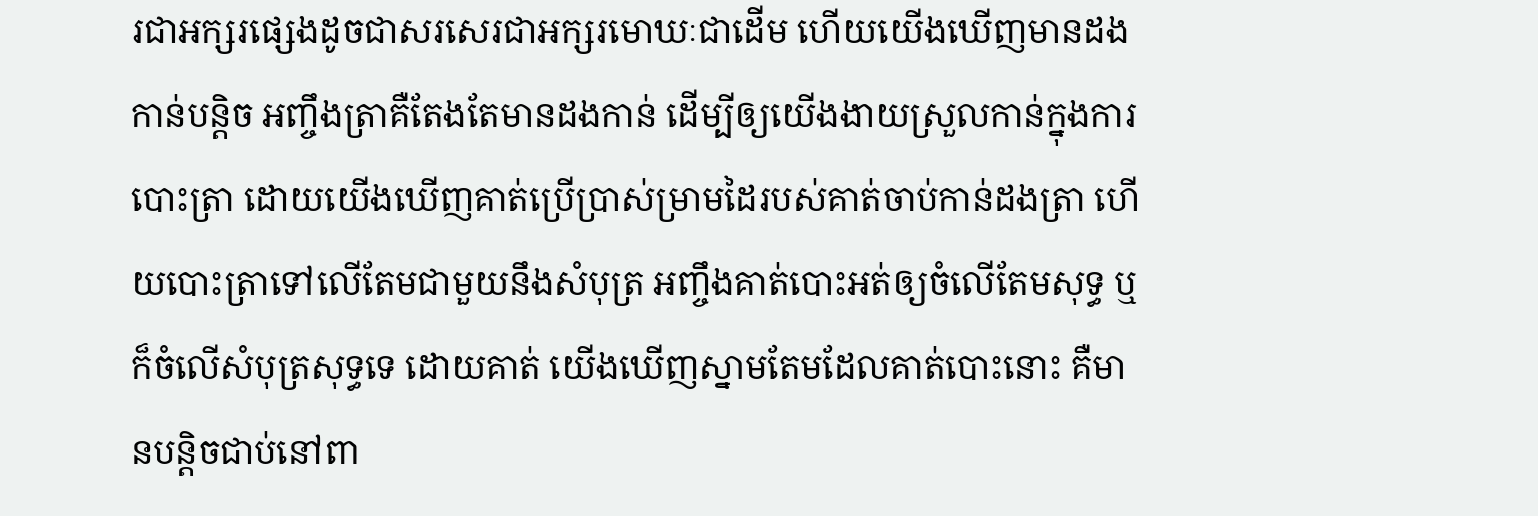រជាអក្សរផ្សេងដូចជាសរសេរជាអក្សរមោឃៈជាដើម ហើយយើងឃើញមានដងកាន់បន្តិច អញ្ចឹងត្រាគឺតែងតែមានដងកាន់ ដើម្បីឲ្យយើងងាយស្រួលកាន់ក្នុងការបោះត្រា ដោយយើងឃើញគាត់ប្រើប្រាស់ម្រាមដៃរបស់គាត់ចាប់កាន់ដងត្រា ហើយបោះត្រាទៅលើតែមជាមួយនឹងសំបុត្រ អញ្ចឹងគាត់បោះអត់ឲ្យចំលើតែមសុទ្ធ ឬក៏ចំលើសំបុត្រសុទ្ធទេ ដោយគាត់ យើងឃើញស្នាមតែមដែលគាត់បោះនោះ គឺមានបន្តិចជាប់នៅពា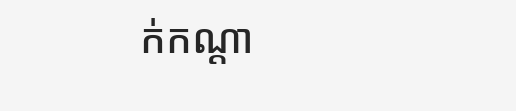ក់កណ្ដា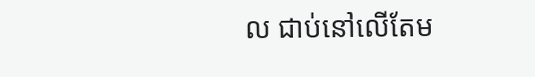ល ជាប់នៅលើតែម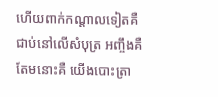ហើយពាក់កណ្ដាលទៀតគឺជាប់នៅលើសំបុត្រ អញ្ចឹងគឺតែមនោះគឺ យើងបោះត្រា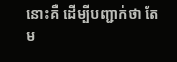នោះគឺ ដើម្បីបញ្ជាក់ថា តែម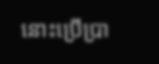នោះប្រើប្រា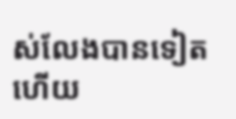ស់លែងបានទៀតហើយ